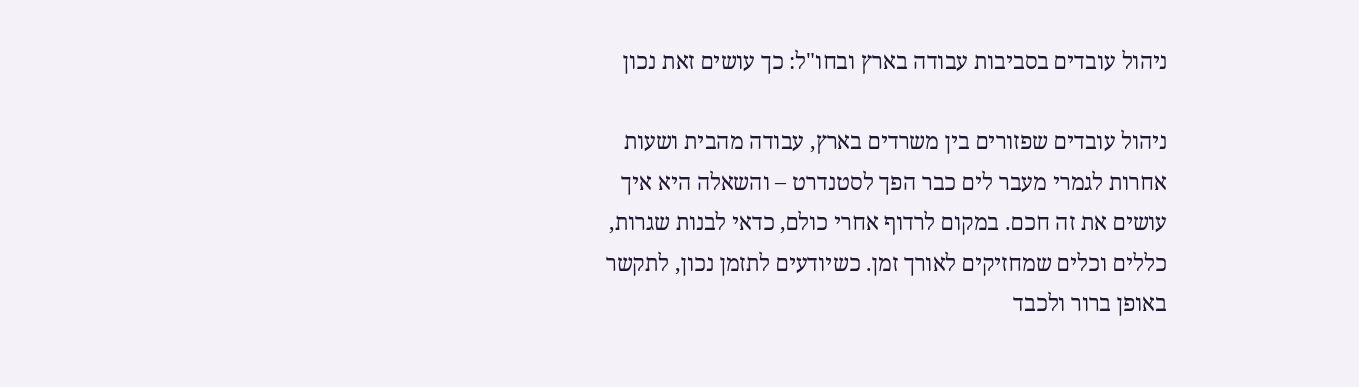ניהול עובדים בסביבות עבודה בארץ ובחו"ל: כך עושים זאת נכון

ניהול עובדים שפזורים בין משרדים בארץ, עבודה מהבית ושעות אחרות לגמרי מעבר לים כבר הפך לסטנדרט – והשאלה היא איך עושים את זה חכם. במקום לרדוף אחרי כולם, כדאי לבנות שגרות, כללים וכלים שמחזיקים לאורך זמן. כשיודעים לתזמן נכון, לתקשר באופן ברור ולכבד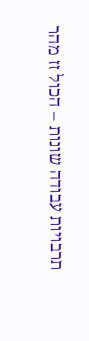תרבויות עבודה שונות – הכול זז מהר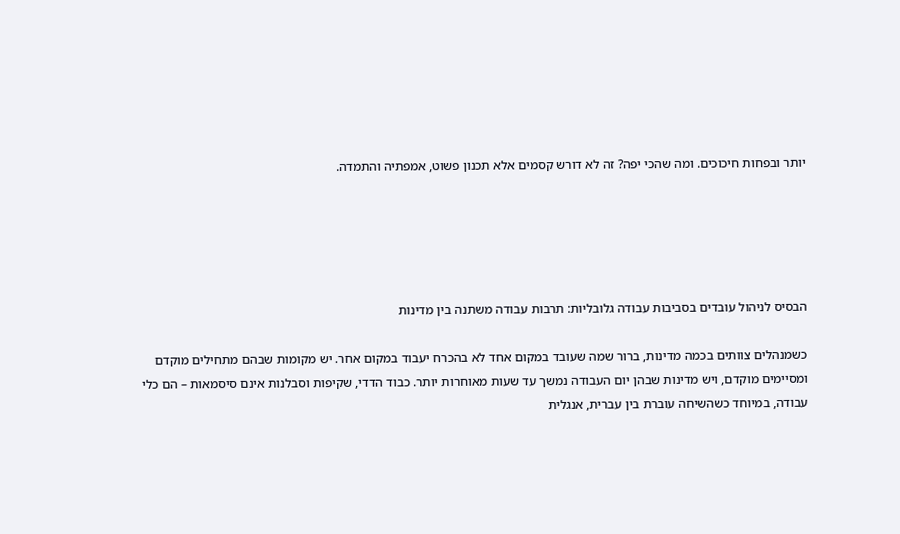יותר ובפחות חיכוכים. ומה שהכי יפה? זה לא דורש קסמים אלא תכנון פשוט, אמפתיה והתמדה.





הבסיס לניהול עובדים בסביבות עבודה גלובליות: תרבות עבודה משתנה בין מדינות

כשמנהלים צוותים בכמה מדינות, ברור שמה שעובד במקום אחד לא בהכרח יעבוד במקום אחר. יש מקומות שבהם מתחילים מוקדם ומסיימים מוקדם, ויש מדינות שבהן יום העבודה נמשך עד שעות מאוחרות יותר. כבוד הדדי, שקיפות וסבלנות אינם סיסמאות – הם כלי עבודה, במיוחד כשהשיחה עוברת בין עברית, אנגלית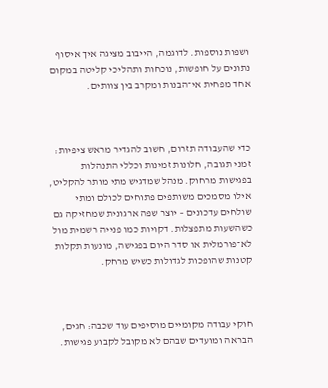ושפות נוספות. לדוגמה, הייבוב מציגה איך איסוף נתונים על חופשות, נוכחות ותהליכי קליטה במקום אחד מפחית אי־הבנות ומקרב בין צוותים.



כדי שהעבודה תזרום, חשוב להגדיר מראש ציפיות: זמני תגובה, חלונות זמינות וכללי התנהלות בפגישות מרחוק. מנהל שמדגיש מתי מותר להקליט, אילו מסמכים משותפים פתוחים לכולם ומתי שולחים עדכונים – יוצר שפה ארגונית שמחזיקה גם כשהשעות מתפצלות. דקויות כמו פנייה רשמית מול לא־פורמלית או סדר היום בפגישה, מונעות תקלות קטנות שהופכות לגדולות כשיש מרחק.



חוקי עבודה מקומיים מוסיפים עוד שכבה: חגים, הבראה ומועדים שבהם לא מקובל לקבוע פגישות.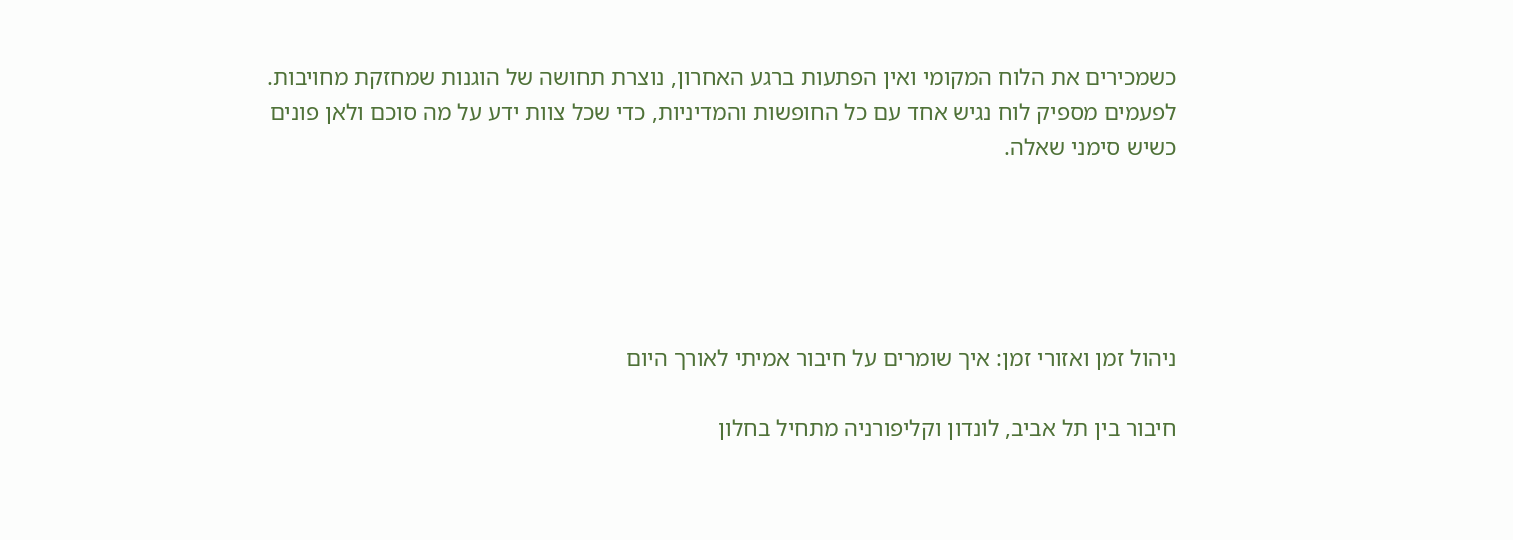כשמכירים את הלוח המקומי ואין הפתעות ברגע האחרון, נוצרת תחושה של הוגנות שמחזקת מחויבות. לפעמים מספיק לוח נגיש אחד עם כל החופשות והמדיניות, כדי שכל צוות ידע על מה סוכם ולאן פונים כשיש סימני שאלה.





ניהול זמן ואזורי זמן: איך שומרים על חיבור אמיתי לאורך היום

חיבור בין תל אביב, לונדון וקליפורניה מתחיל בחלון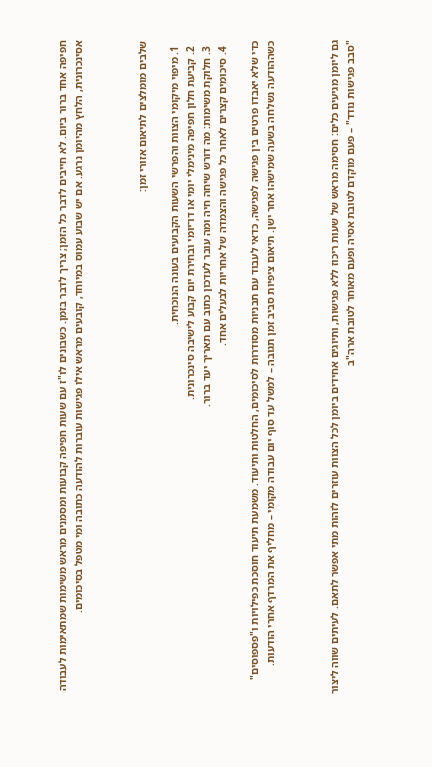חפיפה אחד ברור ביום. לא חייבים לדבר כל הזמן; צריך לדבר בזמן. כשבונים לו"ז עם שעות חפיפה קבועות ומסמנים מראש משימות שמתאימות לעבודה אסינכרונית, הלחץ מהיומן נרגע. אם יש שבוע עמוס במיוחד, קובעים מראש אילו פגישות עוברות להודעה כתובה ומי מטפל בסיכומים.



שלבים מומלצים לתיאום אזורי זמן:

  1. מיפוי מיקומי הצוות והפרשי השעות הקבועים בעונה הנוכחית.
  2. קביעת חלון חפיפה מינימלי יומי או דו־יומי ובחירת יום קבוע לישיבה סינכרונית.
  3. חלוקת משימות: מה דורש שיחה חיה ומה עובר לעדכון כתוב עם תאריך יעד ברור.
  4. סיכומים קצרים לאחר כל פגישה והצמדה של אחריות לבעלים אחד.

כדי שלא יאבדו פרטים בין פגישה לפגישה, כדאי לעבוד עם תבניות מסודרות לסיכומים, החלטות ותיעוד. משמעת תיעוד חוסכת כפילויות ו"פספוסים" כשההודעה נשלחה בשעה שמישהו אחר ישן. תיאום ציפיות סביב זמן תגובה – למשל עד סוף יום עבודה מקומי – מחליף את המרדף אחרי הודעות.



גם ליומן מגיעים כלים: חסימה מראש של שעות ריכוז ללא פגישות, ותיוגים אחידים ביומן לכל הצוות עוזרים לזהות מתי אפשר לתאם. לעיתים שווה ליצור "סבב פגישות נודד" – פעם מוקדם לטובת אסיה ופעם מאוחר לטובת ארה"ב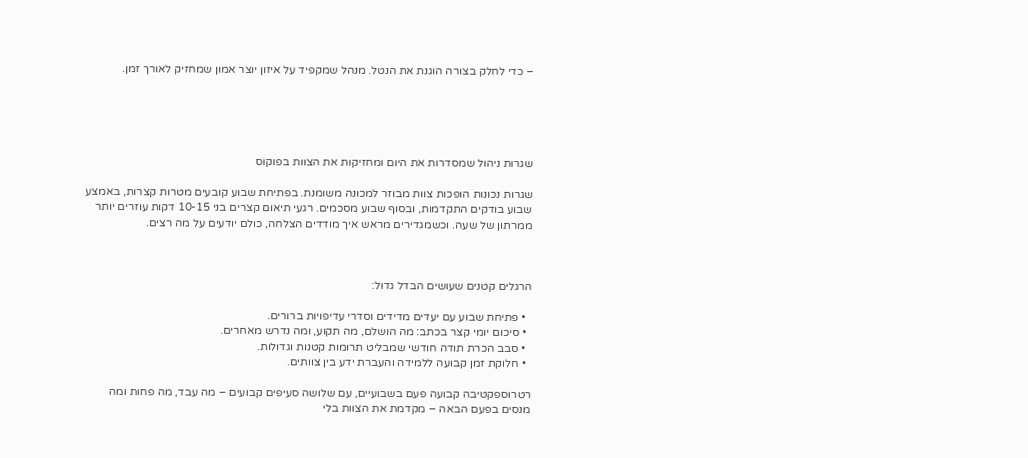– כדי לחלק בצורה הוגנת את הנטל. מנהל שמקפיד על איזון יוצר אמון שמחזיק לאורך זמן.





שגרות ניהול שמסדרות את היום ומחזיקות את הצוות בפוקוס

שגרות נכונות הופכות צוות מבוזר למכונה משומנת. בפתיחת שבוע קובעים מטרות קצרות, באמצע שבוע בודקים התקדמות, ובסוף שבוע מסכמים. רגעי תיאום קצרים בני 10-15 דקות עוזרים יותר ממרתון של שעה. וכשמגדירים מראש איך מודדים הצלחה, כולם יודעים על מה רצים.



הרגלים קטנים שעושים הבדל גדול:

  • פתיחת שבוע עם יעדים מדידים וסדרי עדיפויות ברורים.
  • סיכום יומי קצר בכתב: מה הושלם, מה תקוע, ומה נדרש מאחרים.
  • סבב הכרת תודה חודשי שמבליט תרומות קטנות וגדולות.
  • חלוקת זמן קבועה ללמידה והעברת ידע בין צוותים.

רטרוספקטיבה קבועה פעם בשבועיים, עם שלושה סעיפים קבועים – מה עבד, מה פחות ומה מנסים בפעם הבאה – מקדמת את הצוות בלי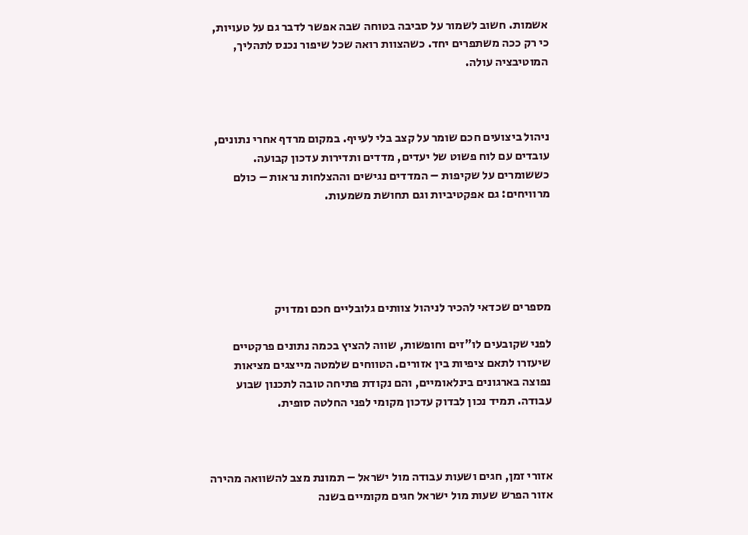אשמות. חשוב לשמור על סביבה בטוחה שבה אפשר לדבר גם על טעויות, כי רק ככה משתפרים יחד. כשהצוות רואה שכל שיפור נכנס לתהליך, המוטיבציה עולה.



ניהול ביצועים חכם שומר על קצב בלי לעייף. במקום מרדף אחרי נתונים, עובדים עם לוח פשוט של יעדים, מדדים ותדירות עדכון קבועה. כששומרים על שקיפות – המדדים נגישים וההצלחות נראות – כולם מרוויחים: גם אפקטיביות וגם תחושת משמעות.





מספרים שכדאי להכיר לניהול צוותים גלובליים חכם ומדויק

לפני שקובעים לו"זים וחופשות, שווה להציץ בכמה נתונים פרקטיים שיעזרו לתאם ציפיות בין אזורים. הטווחים שלמטה מייצגים מציאות נפוצה בארגונים בינלאומיים, והם נקודת פתיחה טובה לתכנון שבוע עבודה. תמיד נכון לבדוק עדכון מקומי לפני החלטה סופית.



אזורי זמן, חגים ושעות עבודה מול ישראל – תמונת מצב להשוואה מהירה
אזור הפרש שעות מול ישראל חגים מקומיים בשנה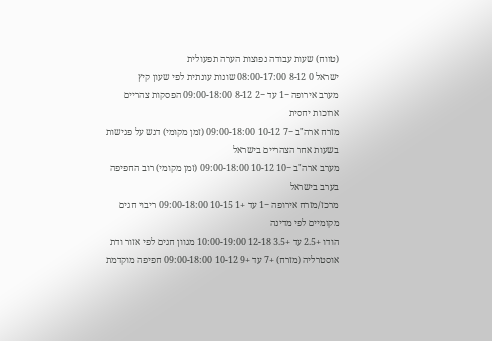(טווח) שעות עבודה נפוצות הערה תפעולית
ישראל 0 8-12 08:00-17:00 שונות עונתית לפי שעון קיץ
מערב אירופה −1 עד −2 8-12 09:00-18:00 הפסקות צהריים ארוכות יחסית
מזרח ארה"ב −7 10-12 09:00-18:00 (זמן מקומי) דגש על פגישות בשעות אחר הצהריים בישראל
מערב ארה"ב −10 10-12 09:00-18:00 (זמן מקומי) רוב החפיפה בערב בישראל
מרכז/מזרח אירופה −1 עד +1 10-15 09:00-18:00 ריבוי חגים מקומיים לפי מדינה
הודו +2.5 עד +3.5 12-18 10:00-19:00 מגוון חגים לפי אזור ודת
אוסטרליה (מזרח) +7 עד +9 10-12 09:00-18:00 חפיפה מוקדמת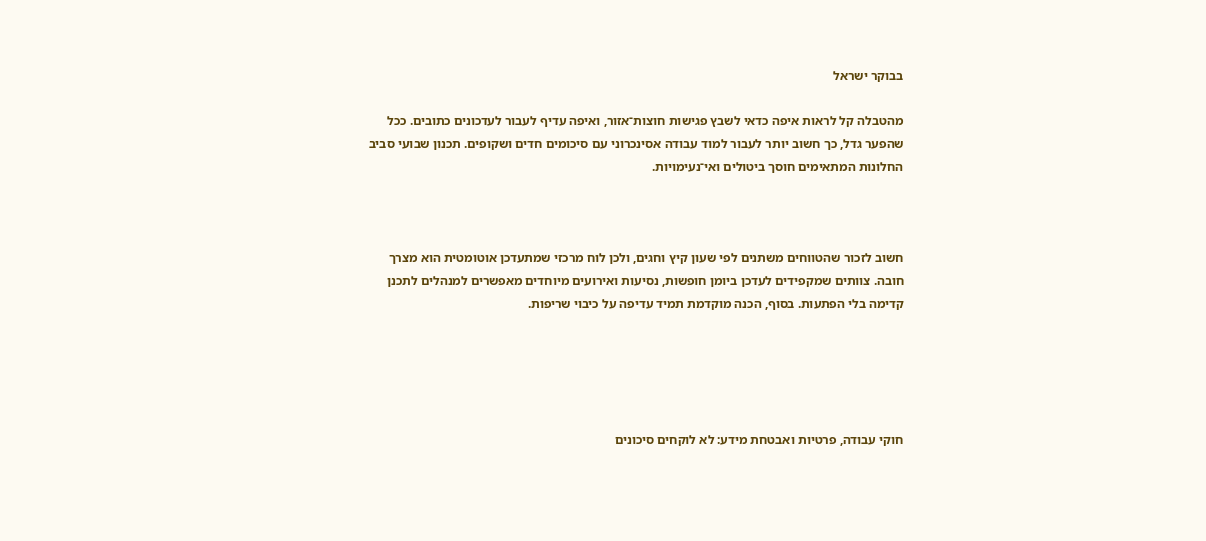בבוקר ישראל

מהטבלה קל לראות איפה כדאי לשבץ פגישות חוצות־אזור, ואיפה עדיף לעבור לעדכונים כתובים. ככל שהפער גדל, כך חשוב יותר לעבור למוד עבודה אסינכרוני עם סיכומים חדים ושקופים. תכנון שבועי סביב החלונות המתאימים חוסך ביטולים ואי־נעימויות.



חשוב לזכור שהטווחים משתנים לפי שעון קיץ וחגים, ולכן לוח מרכזי שמתעדכן אוטומטית הוא מצרך חובה. צוותים שמקפידים לעדכן ביומן חופשות, נסיעות ואירועים מיוחדים מאפשרים למנהלים לתכנן קדימה בלי הפתעות. בסוף, הכנה מוקדמת תמיד עדיפה על כיבוי שריפות.





חוקי עבודה, פרטיות ואבטחת מידע: לא לוקחים סיכונים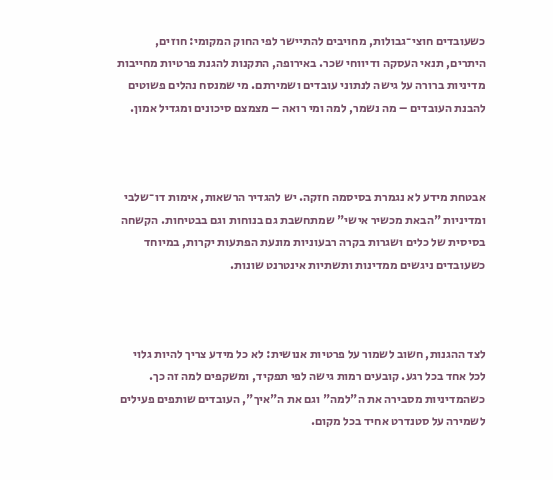כשעובדים חוצי־גבולות, מחויבים להתיישר לפי החוק המקומי: חוזים, היתרים, תנאי העסקה ודיווחי שכר. באירופה, התקנות להגנת פרטיות מחייבות מדיניות ברורה על גישה לנתוני עובדים ושמירתם. מי שמנסח נהלים פשוטים להבנת העובדים – מה נשמר, למה ומי רואה – מצמצם סיכונים ומגדיל אמון.



אבטחת מידע לא נגמרת בסיסמה חזקה. יש להגדיר הרשאות, אימות דו־שלבי ומדיניות "הבאת מכשיר אישי" שמתחשבת גם בנוחות וגם בבטיחות. הקשחה בסיסית של כלים ושגרות בקרה רבעוניות מונעת הפתעות יקרות, במיוחד כשעובדים ניגשים ממדינות ותשתיות אינטרנט שונות.



לצד ההגנות, חשוב לשמור על פרטיות אנושית: לא כל מידע צריך להיות גלוי לכל אחד בכל רגע. קובעים רמות גישה לפי תפקיד, ומשקפים למה זה כך. כשהמדיניות מסבירה את ה"למה" וגם את ה"איך", העובדים שותפים פעילים לשמירה על סטנדרט אחיד בכל מקום.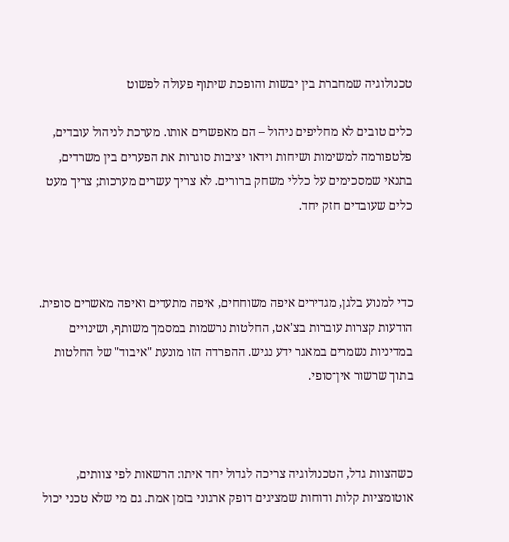טכנולוגיה שמחברת בין יבשות והופכת שיתוף פעולה לפשוט

כלים טובים לא מחליפים ניהול – הם מאפשרים אותו. מערכת לניהול עובדים, פלטפורמה למשימות ושיחות וידאו יציבות סוגרות את הפערים בין משרדים, בתנאי שמסכימים על כללי משחק ברורים. לא צריך עשרים מערכות; צריך מעט כלים שעובדים חזק יחד.



כדי למנוע בלגן, מגדירים איפה משוחחים, איפה מתעדים ואיפה מאשרים סופית. הודעות קצרות עוברות בצ'אט, החלטות נרשמות במסמך משותף, ושינויים במדיניות נשמרים במאגר ידע נגיש. ההפרדה הזו מונעת "איבוד" של החלטות בתוך שרשור אין־סופי.



כשהצוות גדל, הטכנולוגיה צריכה לגדול יחד איתו: הרשאות לפי צוותים, אוטומציות קלות ודוחות שמציגים דופק ארגוני בזמן אמת. גם מי שלא טכני יכול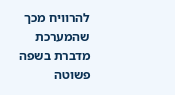להרוויח מכך שהמערכת מדברת בשפה פשוטה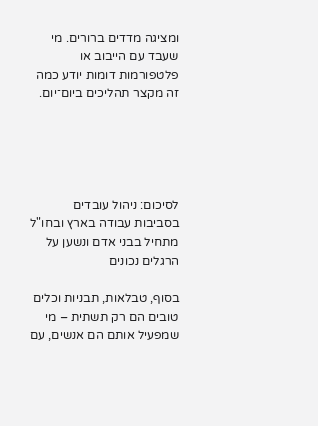ומציגה מדדים ברורים. מי שעבד עם הייבוב או פלטפורמות דומות יודע כמה זה מקצר תהליכים ביום־יום.





לסיכום: ניהול עובדים בסביבות עבודה בארץ ובחו"ל מתחיל בבני אדם ונשען על הרגלים נכונים

בסוף, טבלאות, תבניות וכלים טובים הם רק תשתית – מי שמפעיל אותם הם אנשים, עם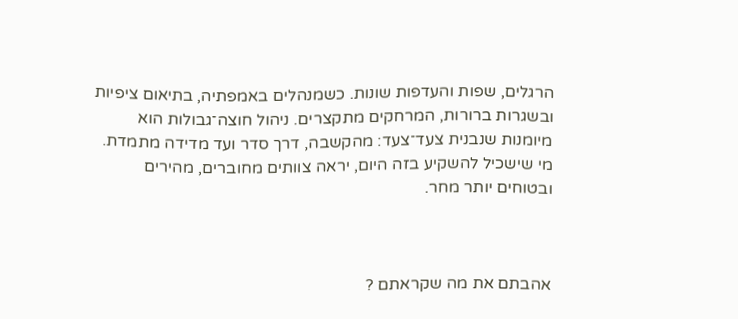הרגלים, שפות והעדפות שונות. כשמנהלים באמפתיה, בתיאום ציפיות ובשגרות ברורות, המרחקים מתקצרים. ניהול חוצה־גבולות הוא מיומנות שנבנית צעד־צעד: מהקשבה, דרך סדר ועד מדידה מתמדת. מי שישכיל להשקיע בזה היום, יראה צוותים מחוברים, מהירים ובטוחים יותר מחר.



אהבתם את מה שקראתם ?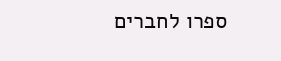ספרו לחברים